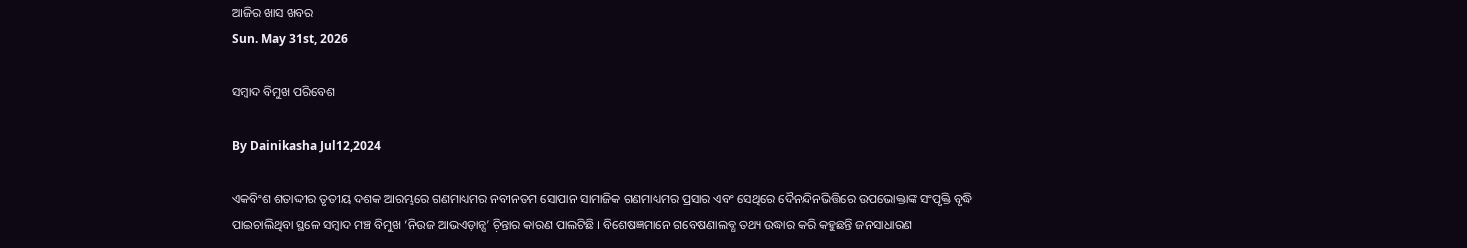ଆଜିର ଖାସ ଖବର
Sun. May 31st, 2026

ସମ୍ୱାଦ ବିମୁଖ ପରିବେଶ

By Dainikasha Jul12,2024

ଏକବିଂଶ ଶତାଦ୍ଦୀର ତୃତୀୟ ଦଶକ ଆରମ୍ଭରେ ଗଣମାଧ୍ୟମର ନବୀନତମ ସୋପାନ ସାମାଜିକ ଗଣମାଧ୍ୟମର ପ୍ରସାର ଏବଂ ସେଥିରେ ଦୈନନ୍ଦିନଭିତ୍ତିରେ ଉପଭୋକ୍ତାଙ୍କ ସଂପୃକ୍ତି ବୃଦ୍ଧି ପାଇଚାଲିଥିବା ସ୍ଥଳେ ସମ୍ୱାଦ ମଞ୍ଚ ବିମୁଖ ‘ନିଉଜ ଆଭଏଡ଼ାନ୍ସ’ ଚ଼ିନ୍ତାର କାରଣ ପାଲଟିଛି । ବିଶେଷଜ୍ଞମାନେ ଗବେଷଣାଲବ୍ଧ ତଥ୍ୟ ଉଦ୍ଧାର କରି କହୁଛନ୍ତି ଜନସାଧାରଣ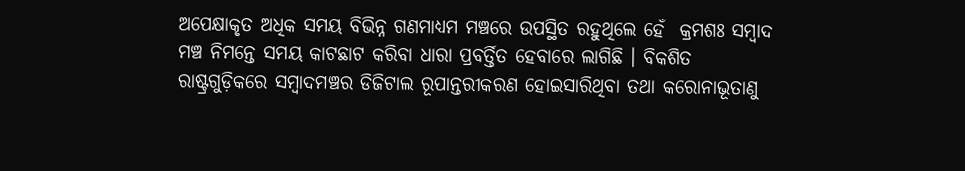ଅପେକ୍ଷାକୃତ ଅଧିକ ସମୟ ବିଭିନ୍ନ ଗଣମାଧ୍ୟମ ମଞ୍ଚରେ ଉପସ୍ଥିତ ରହୁଥିଲେ ହେଁ  କ୍ରମଶଃ ସମ୍ୱାଦ ମଞ୍ଚ ନିମନ୍ତେ ସମୟ କାଟଛାଟ କରିବା ଧାରା ପ୍ରବର୍ତ୍ତିତ ହେବାରେ ଲାଗିଛି । ବିକଶିତ ରାଷ୍ଟ୍ରଗୁଡ଼ିକରେ ସମ୍ୱାଦମଞ୍ଚର ଡିଜିଟାଲ ରୂପାନ୍ତରୀକରଣ ହୋଇସାରିଥିବା ତଥା କରୋନାଭୂତାଣୁ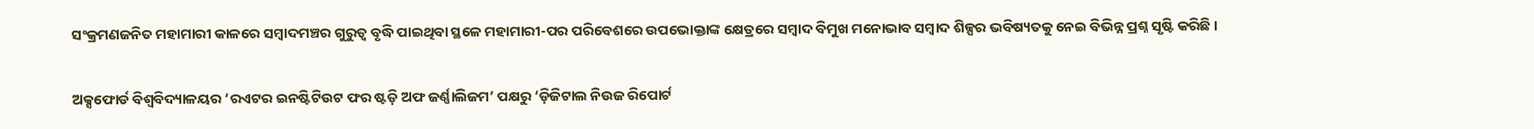ସଂକ୍ରମଣଜନିତ ମହାମାରୀ କାଳରେ ସମ୍ୱାଦମଞ୍ଚର ଗୁରୁତ୍ୱ ବୃଦ୍ଧି ପାଇଥିବା ସ୍ଥଳେ ମହାମାରୀ-ପର ପରିବେଶରେ ଉପଭୋକ୍ତାଙ୍କ କ୍ଷେତ୍ରରେ ସମ୍ୱାଦ ବିମୁଖ ମନୋଭାବ ସମ୍ୱାଦ ଶିଳ୍ପର ଭବିଷ୍ୟତକୁ ନେଇ ବିଭିନ୍ନ ପ୍ରଶ୍ନ ସୃଷ୍ଟି କରିଛି ।

ଅକ୍ସଫୋର୍ଡ ବିଶ୍ୱବିଦ୍ୟାଳୟର ‘ରଏଟର ଇନଷ୍ଟିଟିଉଟ ଫର ଷ୍ଟଡ଼ି ଅଫ ଜର୍ଣ୍ଣାଲିଜମ’ ପକ୍ଷରୁ ‘ଡ଼ିଜିଟାଲ ନିଉଜ ରିପୋର୍ଟ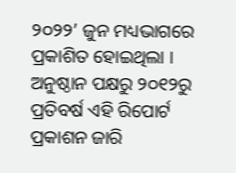୨୦୨୨’ ଜୁନ ମଧ୍ୟଭାଗରେ ପ୍ରକାଶିତ ହୋଇଥିଲା । ଅନୁଷ୍ଠାନ ପକ୍ଷରୁ ୨୦୧୨ରୁ ପ୍ରତିବର୍ଷ ଏହି ରିପୋର୍ଟ ପ୍ରକାଶନ ଜାରି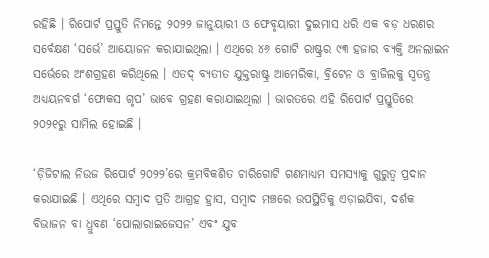ରହିଛି । ରିପୋର୍ଟ ପ୍ରସ୍ତୁତି ନିମନ୍ତେ ୨୦୨୨ ଜାନୁୟାରୀ ଓ ଫେବୃୟାରୀ ଦୁଇମାସ ଧରି ଏକ ବଡ଼ ଧରଣର ସର୍ବେକ୍ଷଣ ‘ସର୍ଭେ’ ଆୟୋଜନ କରାଯାଇଥିଲା । ଏଥିରେ ୪୬ ଗୋଟି ରାଷ୍ଟ୍ରର ୯୩ ହଜାର ବ୍ୟକ୍ତି ଅନଲାଇନ ସର୍ଭେରେ ଅଂଶଗ୍ରହଣ କରିଥିଲେ । ଏତଦ୍ ବ୍ୟତୀତ ଯୁକ୍ତରାଷ୍ଟ୍ର ଆମେରିକା, ବ୍ରିଟେନ ଓ ବ୍ରାଜିଲକୁ ସ୍ୱତନ୍ତ୍ର ଅଧ୍ୟୟନବର୍ଗ ‘ଫୋକସ ଗୃପ’ ଭାବେ ଗ୍ରହଣ କରାଯାଇଥିଲା । ଭାରତରେ ଏହି ରିପୋର୍ଟ ପ୍ରସ୍ତୁତିରେ ୨୦୨୧ରୁ ସାମିଲ ହୋଇଛି ।

‘ଡ଼ିଜିଟାଲ ନିଉଜ ରିପୋର୍ଟ ୨୦୨୨’ରେ କ୍ରମବିକଶିତ ଚାରିଗୋଟି ଗଣମାଧ୍ୟମ ସମସ୍ୟାକୁ ଗୁରୁତ୍ୱ ପ୍ରଦାନ କରାଯାଇଛି । ଏଥିରେ ସମ୍ୱାଦ ପ୍ରତି ଆଗ୍ରହ ହ୍ରାସ, ସମ୍ୱାଦ ମଞ୍ଚରେ ଉପସ୍ଥିତିକୁ ଏଡ଼ାଇଯିବା, ଦର୍ଶକ ବିଭାଜନ ବା ଧ୍ରୁବଣ ‘ପୋଲାରାଇଜେସନ’ ଏବଂ ଯୁବ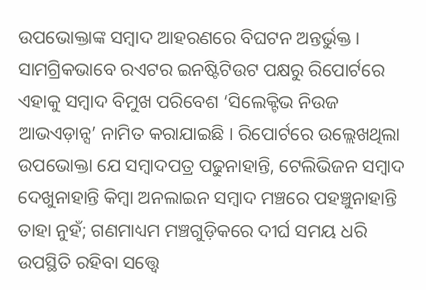ଉପଭୋକ୍ତାଙ୍କ ସମ୍ୱାଦ ଆହରଣରେ ବିଘଟନ ଅନ୍ତର୍ଭୁକ୍ତ । ସାମଗ୍ରିକଭାବେ ରଏଟର ଇନଷ୍ଟିଟିଉଟ ପକ୍ଷରୁ ରିପୋର୍ଟରେ ଏହାକୁ ସମ୍ୱାଦ ବିମୁଖ ପରିବେଶ ‘ସିଲେକ୍ଟିଭ ନିଉଜ ଆଭଏଡ଼ାନ୍ସ’ ନାମିତ କରାଯାଇଛି । ରିପୋର୍ଟରେ ଉଲ୍ଲେଖଥିଲା ଉପଭୋକ୍ତା ଯେ ସମ୍ୱାଦପତ୍ର ପଢୁନାହାନ୍ତି, ଟେଲିଭିଜନ ସମ୍ୱାଦ ଦେଖୁନାହାନ୍ତି କିମ୍ୱା ଅନଲାଇନ ସମ୍ୱାଦ ମଞ୍ଚରେ ପହଞ୍ଚୁନାହାନ୍ତି ତାହା ନୁହଁ; ଗଣମାଧ୍ୟମ ମଞ୍ଚଗୁଡ଼ିକରେ ଦୀର୍ଘ ସମୟ ଧରି ଉପସ୍ଥିତି ରହିବା ସତ୍ତ୍ୱେ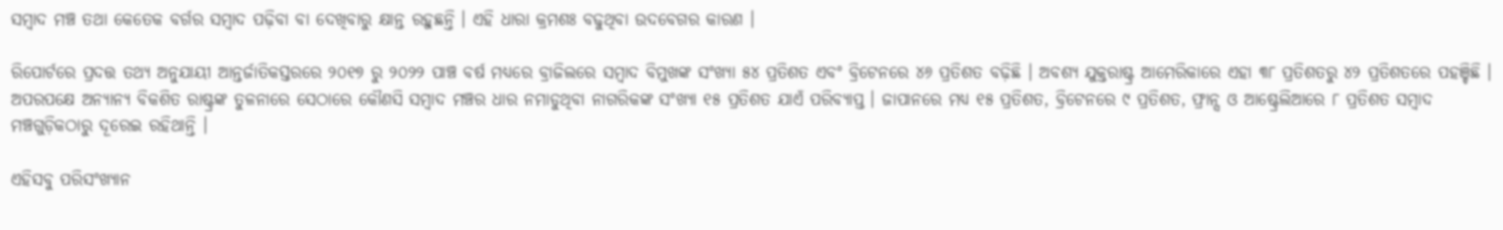ସମ୍ୱାଦ ମଞ୍ଚ ତଥା କେତେକ ବର୍ଗର ସମ୍ୱାଦ ପଢ଼ିବା ବା ଦେଖିବାରୁ କ୍ଷାନ୍ତ ରହୁଛନ୍ତି । ଏହି ଧାରା କ୍ରମଶଃ ବଢୁଥିବା ଉଦବେଗର କାରଣ ।

ରିପୋର୍ଟରେ ପ୍ରଦତ୍ତ ତଥ୍ୟ ଅନୁଯାୟୀ ଆନ୍ତର୍ଜାତିକସ୍ତରରେ ୨୦୧୭ ରୁ ୨୦୨୨ ପାଞ୍ଚ ବର୍ଷ ମଧ୍ୟରେ ବ୍ରାଜିଲରେ ସମ୍ୱାଦ ବିମୁଖଙ୍କ ସଂଖ୍ୟା ୫୪ ପ୍ରତିଶତ ଏବଂ ବ୍ରିଟେନରେ ୪୬ ପ୍ରତିଶତ ବଢ଼ିଛି । ଅବଶ୍ୟ ଯୁକ୍ତରାଷ୍ଟ୍ର ଆମେରିକାରେ ଏହା ୩୮ ପ୍ରତିଶତରୁ ୪୨ ପ୍ରତିଶତରେ ପହଞ୍ଚିଛି । ଅପରପକ୍ଷେ ଅନ୍ୟାନ୍ୟ ବିକଶିତ ରାଷ୍ଟ୍ରଙ୍କ ତୁଳନାରେ ସେଠାରେ କୌଣସି ସମ୍ୱାଦ ମଞ୍ଚର ଧାର ନମାଡୁଥିବା ନାଗରିକଙ୍କ ସଂଖ୍ୟା ୧୫ ପ୍ରତିଶତ ଯାଏଁ ପରିବ୍ୟାପ୍ତ । ଜାପାନରେ ମଧ୍ୟ ୧୫ ପ୍ରତିଶତ, ବ୍ରିଟେନରେ ୯ ପ୍ରତିଶତ, ଫ୍ରାନ୍ସ ଓ ଆଷ୍ଟ୍ରେଲିଆରେ ୮ ପ୍ରତିଶତ ସମ୍ୱାଦ ମଞ୍ଚଗୁଡ଼ିକଠାରୁ ଦୂରେଇ ରହିଥାନ୍ତି ।

ଏହିସବୁ ପରିସଂଖ୍ୟାନ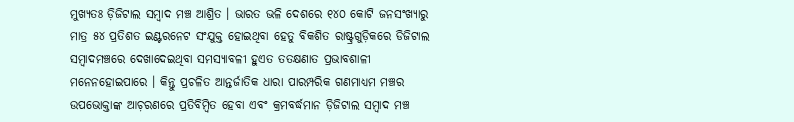ମୁଖ୍ୟତଃ ଡ଼ିଜିଟାଲ ସମ୍ୱାଦ ମଞ୍ଚ ଆଶ୍ରିତ । ଭାରତ ଭଳି ଦେଶରେ ୧୪୦ କୋଟି ଜନସଂଖ୍ୟାରୁ ମାତ୍ର ୫୪ ପ୍ରତିଶତ ଇଣ୍ଟରନେଟ ସଂଯୁକ୍ତ ହୋଇଥିବା ହେତୁ ବିକଶିତ ରାଷ୍ଟ୍ରଗୁଡ଼ିକରେ ଡିଜିଟାଲ ସମ୍ୱାଦମଞ୍ଚରେ ଦେଖାଦେଇଥିବା ସମସ୍ୟାବଳୀ ହୁଏତ ତତକ୍ଷଣାତ ପ୍ରଭାବଶାଳୀ ମନେନହୋଇପାରେ । କିନ୍ତୁ ପ୍ରଚଳିତ ଆନ୍ତର୍ଜାତିକ ଧାରା ପାରମ୍ପରିକ ଗଣମାଧ୍ୟମ ମଞ୍ଚର ଉପଭୋକ୍ତାଙ୍କ ଆଚ଼ରଣରେ ପ୍ରତିବିମ୍ୱିତ ହେବା ଏବଂ କ୍ରମବର୍ଦ୍ଧମାନ ଡ଼ିଜିଟାଲ ସମ୍ୱାଦ ମଞ୍ଚ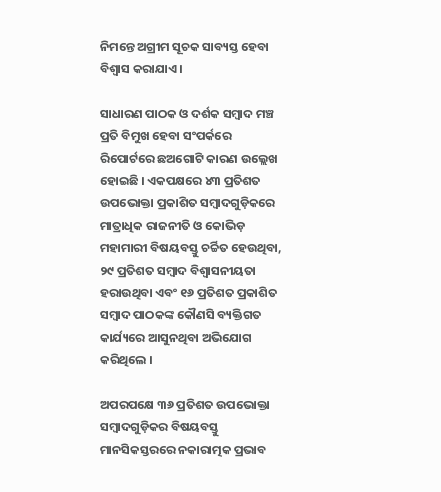ନିମନ୍ତେ ଅଗ୍ରୀମ ସୂଚକ ସାବ୍ୟସ୍ତ ହେବା ବିଶ୍ୱାସ କରାଯାଏ ।

ସାଧାରଣ ପାଠକ ଓ ଦର୍ଶକ ସମ୍ୱାଦ ମଞ୍ଚ ପ୍ରତି ବିମୁଖ ହେବା ସଂପର୍କରେ ରିପୋର୍ଟରେ ଛଅଗୋଟି କାରଣ ଉଲ୍ଲେଖ ହୋଇଛି । ଏକପକ୍ଷରେ ୪୩ ପ୍ରତିଶତ ଉପଭୋକ୍ତା ପ୍ରକାଶିତ ସମ୍ୱାଦଗୁଡ଼ିକରେ ମାତ୍ରାଧିକ ରାଜନୀତି ଓ କୋଭିଡ଼ ମହାମାରୀ ବିଷୟବସ୍ତୁ ଚର୍ଚ୍ଚିତ ହେଉଥିବା, ୨୯ ପ୍ରତିଶତ ସମ୍ୱାଦ ବିଶ୍ୱାସନୀୟତା ହରାଉଥିବା ଏବଂ ୧୬ ପ୍ରତିଶତ ପ୍ରକାଶିତ ସମ୍ୱାଦ ପାଠକଙ୍କ କୌଣସି ବ୍ୟକ୍ତିଗତ କାର୍ଯ୍ୟରେ ଆସୁନଥିବା ଅଭିଯୋଗ କରିଥିଲେ ।

ଅପରପକ୍ଷେ ୩୬ ପ୍ରତିଶତ ଉପଭୋକ୍ତା ସମ୍ୱାଦଗୁଡ଼ିକର ବିଷୟବସ୍ତୁ ମାନସିକସ୍ତରରେ ନକାରାତ୍ମକ ପ୍ରଭାବ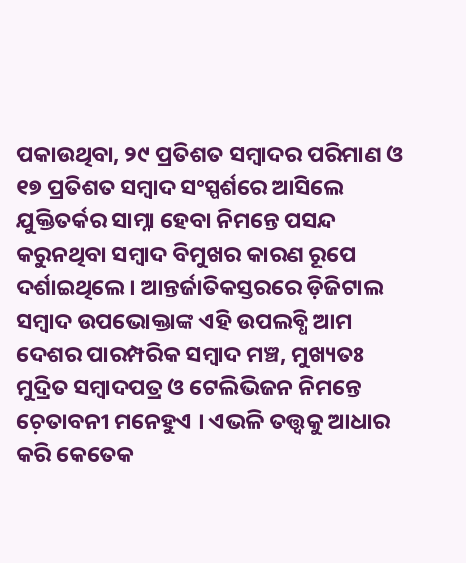ପକାଉଥିବା, ୨୯ ପ୍ରତିଶତ ସମ୍ୱାଦର ପରିମାଣ ଓ ୧୭ ପ୍ରତିଶତ ସମ୍ୱାଦ ସଂସ୍ପର୍ଶରେ ଆସିଲେ ଯୁକ୍ତିତର୍କର ସାମ୍ନା ହେବା ନିମନ୍ତେ ପସନ୍ଦ କରୁନଥିବା ସମ୍ୱାଦ ବିମୁଖର କାରଣ ରୂପେ ଦର୍ଶାଇଥିଲେ । ଆନ୍ତର୍ଜାତିକସ୍ତରରେ ଡ଼ିଜିଟାଲ ସମ୍ୱାଦ ଉପଭୋକ୍ତାଙ୍କ ଏହି ଉପଲବ୍ଧି ଆମ ଦେଶର ପାରମ୍ପରିକ ସମ୍ୱାଦ ମଞ୍ଚ, ମୁଖ୍ୟତଃ ମୁଦ୍ରିତ ସମ୍ୱାଦପତ୍ର ଓ ଟେଲିଭିଜନ ନିମନ୍ତେ ଚ଼େତାବନୀ ମନେହୁଏ । ଏଭଳି ତତ୍ତ୍ୱକୁ ଆଧାର କରି କେତେକ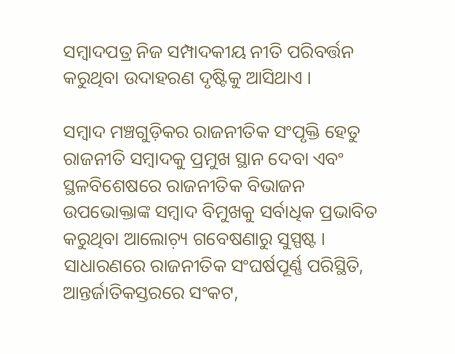ସମ୍ୱାଦପତ୍ର ନିଜ ସମ୍ପାଦକୀୟ ନୀତି ପରିବର୍ତ୍ତନ କରୁଥିବା ଉଦାହରଣ ଦୃଷ୍ଟିକୁ ଆସିଥାଏ ।

ସମ୍ୱାଦ ମଞ୍ଚଗୁଡ଼ିକର ରାଜନୀତିକ ସଂପୃକ୍ତି ହେତୁ ରାଜନୀତି ସମ୍ୱାଦକୁ ପ୍ରମୁଖ ସ୍ଥାନ ଦେବା ଏବଂ ସ୍ଥଳବିଶେଷରେ ରାଜନୀତିକ ବିଭାଜନ ଉପଭୋକ୍ତାଙ୍କ ସମ୍ୱାଦ ବିମୁଖକୁ ସର୍ବାଧିକ ପ୍ରଭାବିତ କରୁଥିବା ଆଲୋଚ଼୍ୟ ଗବେଷଣାରୁ ସୁସ୍ପଷ୍ଟ । ସାଧାରଣରେ ରାଜନୀତିକ ସଂଘର୍ଷପୂର୍ଣ୍ଣ ପରିସ୍ଥିତି, ଆନ୍ତର୍ଜାତିକସ୍ତରରେ ସଂକଟ,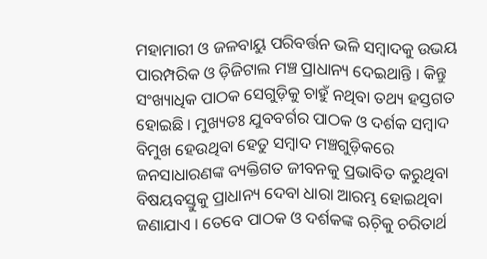ମହାମାରୀ ଓ ଜଳବାୟୁ ପରିବର୍ତ୍ତନ ଭଳି ସମ୍ୱାଦକୁ ଉଭୟ ପାରମ୍ପରିକ ଓ ଡ଼ିଜିଟାଲ ମଞ୍ଚ ପ୍ରାଧାନ୍ୟ ଦେଇଥାନ୍ତି । କିନ୍ତୁ ସଂଖ୍ୟାଧିକ ପାଠକ ସେଗୁଡ଼ିକୁ ଚାହୁଁ ନଥିବା ତଥ୍ୟ ହସ୍ତଗତ ହୋଇଛି । ମୁଖ୍ୟତଃ ଯୁବବର୍ଗର ପାଠକ ଓ ଦର୍ଶକ ସମ୍ୱାଦ ବିମୁଖ ହେଉଥିବା ହେତୁ ସମ୍ୱାଦ ମଞ୍ଚଗୁଡ଼ିକରେ ଜନସାଧାରଣଙ୍କ ବ୍ୟକ୍ତିଗତ ଜୀବନକୁ ପ୍ରଭାବିତ କରୁଥିବା ବିଷୟବସ୍ତୁକୁ ପ୍ରାଧାନ୍ୟ ଦେବା ଧାରା ଆରମ୍ଭ ହୋଇଥିବା ଜଣାଯାଏ । ତେବେ ପାଠକ ଓ ଦର୍ଶକଙ୍କ ଋଚ଼ିକୁ ଚରିତାର୍ଥ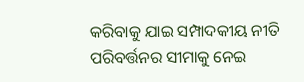କରିବାକୁ ଯାଇ ସମ୍ପାଦକୀୟ ନୀତି ପରିବର୍ତ୍ତନର ସୀମାକୁ ନେଇ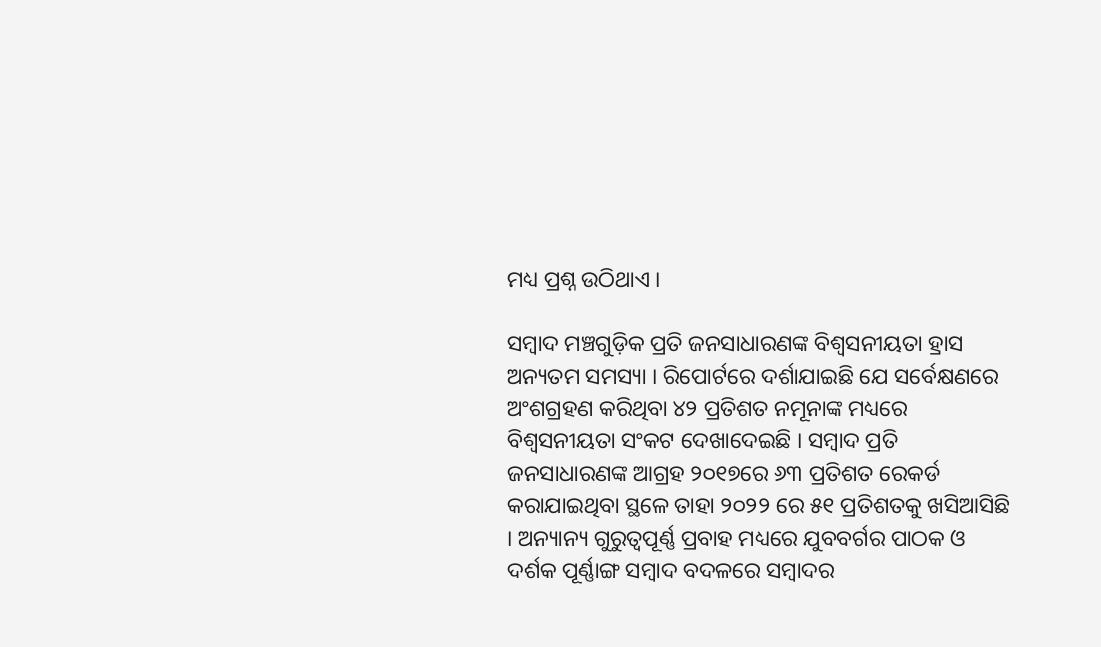ମଧ୍ୟ ପ୍ରଶ୍ନ ଉଠିଥାଏ ।

ସମ୍ୱାଦ ମଞ୍ଚଗୁଡ଼ିକ ପ୍ରତି ଜନସାଧାରଣଙ୍କ ବିଶ୍ୱସନୀୟତା ହ୍ରାସ ଅନ୍ୟତମ ସମସ୍ୟା । ରିପୋର୍ଟରେ ଦର୍ଶାଯାଇଛି ଯେ ସର୍ବେକ୍ଷଣରେ ଅଂଶଗ୍ରହଣ କରିଥିବା ୪୨ ପ୍ରତିଶତ ନମୂନାଙ୍କ ମଧ୍ୟରେ ବିଶ୍ୱସନୀୟତା ସଂକଟ ଦେଖାଦେଇଛି । ସମ୍ୱାଦ ପ୍ରତି ଜନସାଧାରଣଙ୍କ ଆଗ୍ରହ ୨୦୧୭ରେ ୬୩ ପ୍ରତିଶତ ରେକର୍ଡ କରାଯାଇଥିବା ସ୍ଥଳେ ତାହା ୨୦୨୨ ରେ ୫୧ ପ୍ରତିଶତକୁ ଖସିଆସିଛି । ଅନ୍ୟାନ୍ୟ ଗୁରୁତ୍ୱପୂର୍ଣ୍ଣ ପ୍ରବାହ ମଧ୍ୟରେ ଯୁବବର୍ଗର ପାଠକ ଓ ଦର୍ଶକ ପୂର୍ଣ୍ଣାଙ୍ଗ ସମ୍ୱାଦ ବଦଳରେ ସମ୍ୱାଦର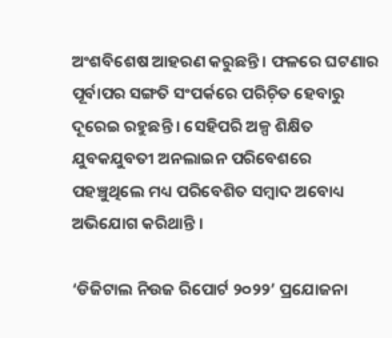ଅଂଶବିଶେଷ ଆହରଣ କରୁଛନ୍ତି । ଫଳରେ ଘଟଣାର ପୂର୍ବାପର ସଙ୍ଗତି ସଂପର୍କରେ ପରିଚ଼ିତ ହେବାରୁ ଦୂରେଇ ରହୁଛନ୍ତି । ସେହିପରି ଅଳ୍ପ ଶିକ୍ଷିତ ଯୁବକଯୁବତୀ ଅନଲାଇନ ପରିବେଶରେ ପହଞ୍ଚୁଥିଲେ ମଧ୍ୟ ପରିବେଶିତ ସମ୍ୱାଦ ଅବୋଧ୍ୟ ଅଭିଯୋଗ କରିଥାନ୍ତି ।

‘ଡିଜିଟାଲ ନିଉଜ ରିପୋର୍ଟ ୨୦୨୨’ ପ୍ରଯୋଜନା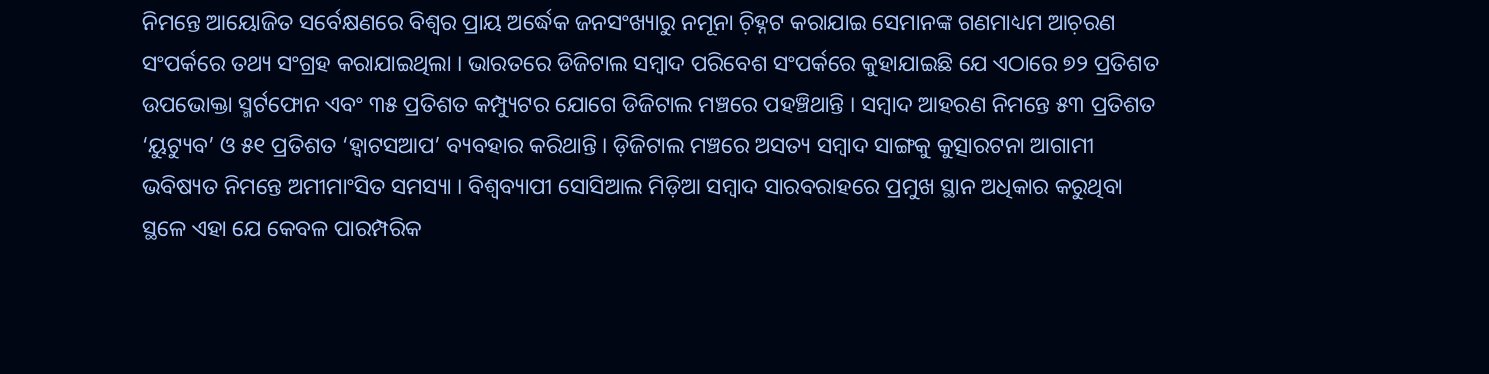ନିମନ୍ତେ ଆୟୋଜିତ ସର୍ବେକ୍ଷଣରେ ବିଶ୍ୱର ପ୍ରାୟ ଅର୍ଦ୍ଧେକ ଜନସଂଖ୍ୟାରୁ ନମୂନା ଚ଼ିହ୍ନଟ କରାଯାଇ ସେମାନଙ୍କ ଗଣମାଧ୍ୟମ ଆଚ଼ରଣ ସଂପର୍କରେ ତଥ୍ୟ ସଂଗ୍ରହ କରାଯାଇଥିଲା । ଭାରତରେ ଡିଜିଟାଲ ସମ୍ୱାଦ ପରିବେଶ ସଂପର୍କରେ କୁହାଯାଇଛି ଯେ ଏଠାରେ ୭୨ ପ୍ରତିଶତ ଉପଭୋକ୍ତା ସ୍ମର୍ଟଫୋନ ଏବଂ ୩୫ ପ୍ରତିଶତ କମ୍ପ୍ୟୁଟର ଯୋଗେ ଡିଜିଟାଲ ମଞ୍ଚରେ ପହଞ୍ଚିଥାନ୍ତି । ସମ୍ୱାଦ ଆହରଣ ନିମନ୍ତେ ୫୩ ପ୍ରତିଶତ ‘ୟୁଟ୍ୟୁବ’ ଓ ୫୧ ପ୍ରତିଶତ ‘ହ୍ୱାଟସଆପ’ ବ୍ୟବହାର କରିଥାନ୍ତି । ଡ଼ିଜିଟାଲ ମଞ୍ଚରେ ଅସତ୍ୟ ସମ୍ୱାଦ ସାଙ୍ଗକୁ କୁତ୍ସାରଟନା ଆଗାମୀ ଭବିଷ୍ୟତ ନିମନ୍ତେ ଅମୀମାଂସିତ ସମସ୍ୟା । ବିଶ୍ୱବ୍ୟାପୀ ସୋସିଆଲ ମିଡ଼ିଆ ସମ୍ୱାଦ ସାରବରାହରେ ପ୍ରମୁଖ ସ୍ଥାନ ଅଧିକାର କରୁଥିବା ସ୍ଥଳେ ଏହା ଯେ କେବଳ ପାରମ୍ପରିକ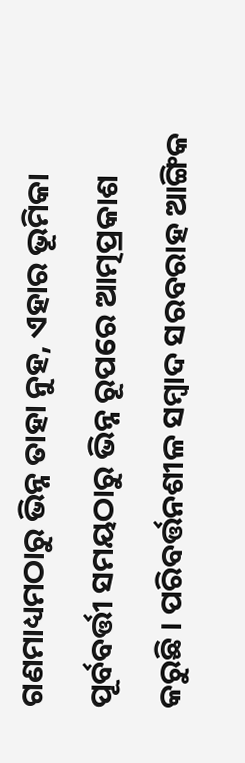ଗଣମାଧ୍ୟମଠାରୁ ଭିନ୍ନ ତାହା ନୁହ, ଏହାର ଭୂମିକା ପୂର୍ବବର୍ତ୍ତୀ ସମୟଠାରୁ ଭିନ୍ନ ରୂପରେ ଆତ୍ମପ୍ରକାଶ କରୁଛି । ପରିବର୍ତ୍ତନଶୀଳ ସମ୍ୱାଦ ସରବରାହ ଆଙ୍ଗିକ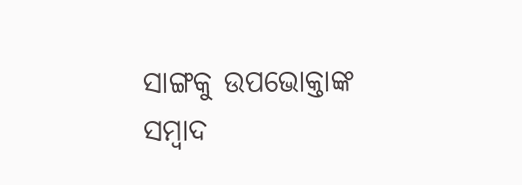ସାଙ୍ଗକୁ ଉପଭୋକ୍ତାଙ୍କ ସମ୍ୱାଦ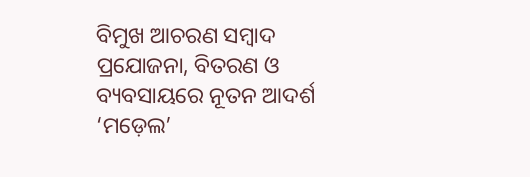ବିମୁଖ ଆଚରଣ ସମ୍ୱାଦ ପ୍ରଯୋଜନା, ବିତରଣ ଓ ବ୍ୟବସାୟରେ ନୂତନ ଆଦର୍ଶ ‘ମଡ଼େଲ’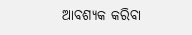ଆବଶ୍ୟକ କରିବା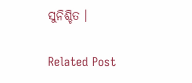ସୁନିଶ୍ଚିତ ।

Related Post